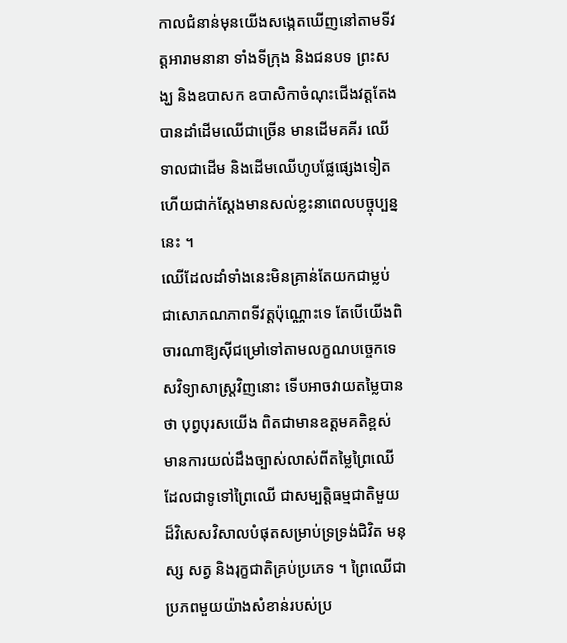កាលជំនាន់មុនយើងសង្កេតឃើញនៅតាមទីវត្តអារាមនានា ទាំងទីក្រុង និងជនបទ ព្រះសង្ឃ និងឧបាសក ឧបាសិកាចំណុះជើងវត្ដតែងបានដាំដើមឈើជាច្រើន មានដើមគគីរ ឈើទាលជាដើម និងដើមឈើហូបផែ្លផ្សេងទៀត ហើយជាក់សែ្តងមានសល់ខ្លះនាពេលបច្ចុប្បន្ននេះ ។
ឈើដែលដាំទាំងនេះមិនគ្រាន់តែយកជាម្លប់ ជាសោភណភាពទីវត្តប៉ុណ្ណោះទេ តែបើយើងពិចារណាឱ្យស៊ីជម្រៅទៅតាមលក្ខណបចេ្ចកទេសវិទ្យាសាស្ត្រវិញនោះ ទើបអាចវាយតម្លៃបានថា បុព្វបុរសយើង ពិតជាមានឧត្តមគតិខ្ពស់ មានការយល់ដឹងច្បាស់លាស់ពីតម្លៃព្រៃឈើដែលជាទូទៅព្រៃឈើ ជាសម្បត្តិធម្មជាតិមួយដ៏វិសេសវិសាលបំផុតសម្រាប់ទ្រទ្រង់ជិវិត មនុស្ស សត្វ និងរុក្ខជាតិគ្រប់ប្រភេទ ។ ព្រៃឈើជាប្រភពមួយយ៉ាងសំខាន់របស់ប្រ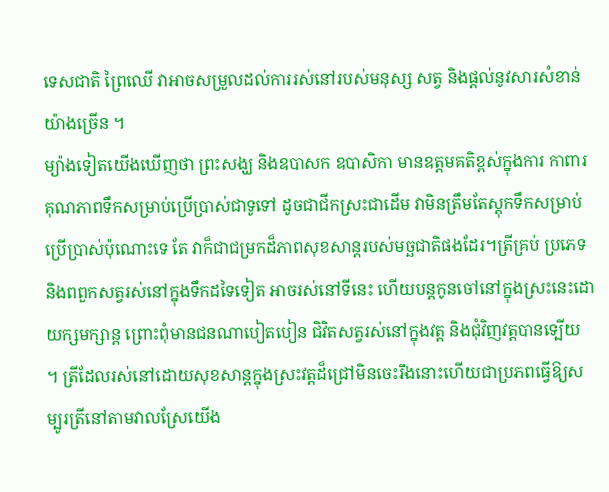ទេសជាតិ ព្រៃឈើ វាអាចសម្រួលដល់ការរស់នៅរបស់មនុស្ស សត្វ និងផ្តល់នូវសារសំខាន់យ៉ាងច្រើន ។
ម្យ៉ាងទៀតយើងឃើញថា ព្រះសង្ឃ និងឧបាសក ឧបាសិកា មានឧត្តមគតិខ្ពស់ក្នុងការ កាពារ គុណភាពទឹកសម្រាប់ប្រើប្រាស់ជាទូទៅ ដូចជាជីកស្រះជាដើម វាមិនត្រឹមតែស្តុកទឹកសម្រាប់ប្រើប្រាស់ប៉ុណោះទេ តែ វាក៏ជាជម្រកដ៏ភាពសុខសាន្តរបស់មច្ឆជាតិផងដែរ។ត្រីគ្រប់ ប្រភេទ និងពពួកសត្វរស់នៅក្នុងទឹកដទៃទៀត អាចរស់នៅទីនេះ ហើយបន្តកូនចៅនៅក្នុងស្រះនេះដោយក្សមក្សាន្ត ព្រោះពុំមានជនណាបៀតបៀន ជិវិតសត្វរស់នៅក្នុងវត្ត និងជុំវិញវត្តបានទ្បើយ ។ ត្រីដែលរស់នៅដោយសុខសាន្តក្នុងស្រះវត្តដ៏ជ្រៅមិនចេះរឹងនោះហើយជាប្រភពធើ្វឱ្យសម្បូរត្រីនៅតាមវាលស្រែយើង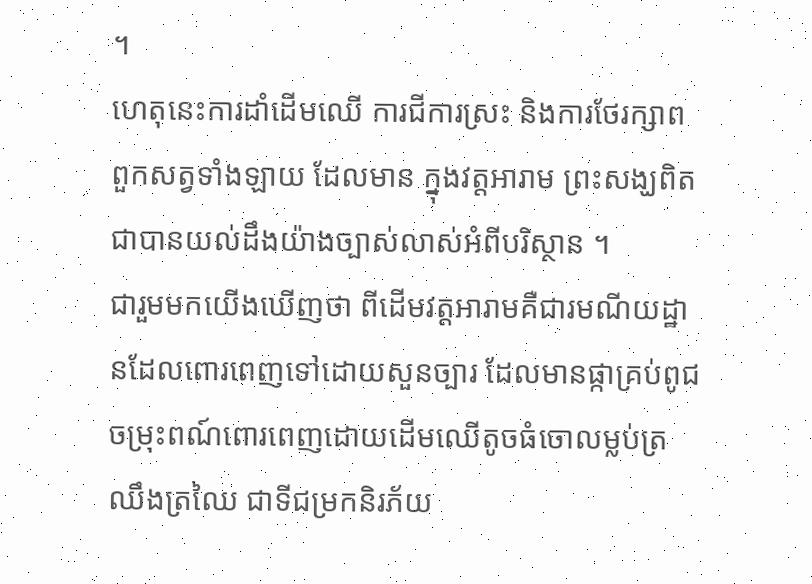។
ហេតុនេះការដាំដើមឈើ ការជីការស្រះ និងការថែរក្សាពពួកសត្វទាំងឡាយ ដែលមាន ក្នុងវត្តអារាម ព្រះសង្ឃពិតជាបានយល់ដឹងយ៉ាងច្បាស់លាស់អំពីបរិស្ថាន ។
ជារួមមកយើងឃើញថា ពីដើមវត្តអារាមគឺជារមណីយដ្ឋានដែលពោរពេញទៅដោយសួនច្បារ ដែលមានផ្កាគ្រប់ពូជចម្រុះពណ៍ពោរពេញដោយដើមឈើតូចធំចោលម្លប់ត្រឈឹងត្រឈៃ ជាទីជម្រកនិរភ័យ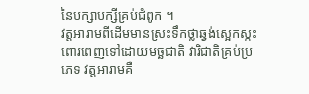នៃបក្សាបក្សីគ្រប់ជំពូក ។
វត្តអារាមពីដើមមានស្រះទឹកថ្លាឆ្វង់សេ្អកស្កះ ពោរពេញទៅដោយមច្ឆជាតិ វារិជាតិគ្រប់ប្រភេទ វត្តអារាមគឺ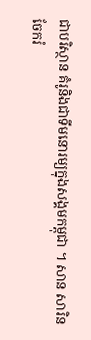ជាបរិស្ថាន គំរូនិងជាទីមនោរម្យក្នុងសង្គមកម្ពុជា ។ សាន សារិន
ចែករំ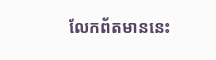លែកព័តមាននេះ